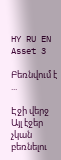HY RU EN
Asset 3

Բեռնվում է ...

Էջի վերջ Այլ էջեր չկան բեռնելու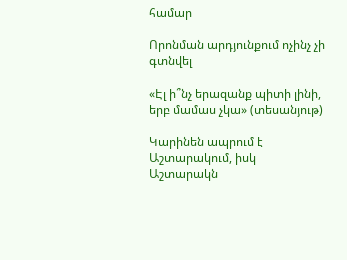համար

Որոնման արդյունքում ոչինչ չի գտնվել

«Էլ ի՞նչ երազանք պիտի լինի, երբ մամաս չկա» (տեսանյութ)

Կարինեն ապրում է Աշտարակում, իսկ Աշտարակն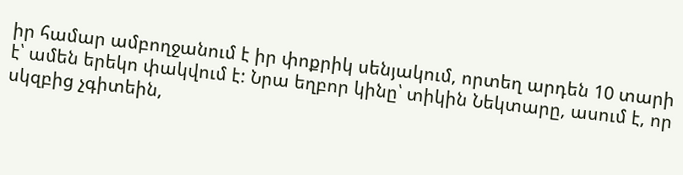իր համար ամբողջանում է իր փոքրիկ սենյակում, որտեղ արդեն 10 տարի է՝ ամեն երեկո փակվում է: Նրա եղբոր կինը՝ տիկին Նեկտարը, ասում է, որ սկզբից չգիտեին,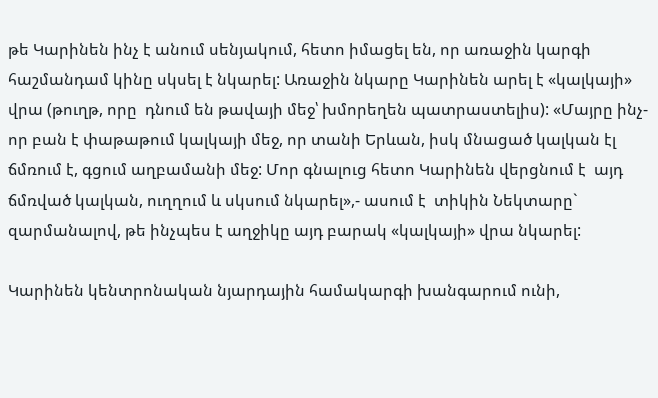թե Կարինեն ինչ է անում սենյակում, հետո իմացել են, որ առաջին կարգի հաշմանդամ կինը սկսել է նկարել: Առաջին նկարը Կարինեն արել է «կալկայի» վրա (թուղթ, որը  դնում են թավայի մեջ՝ խմորեղեն պատրաստելիս): «Մայրը ինչ-որ բան է փաթաթում կալկայի մեջ, որ տանի Երևան, իսկ մնացած կալկան էլ ճմռում է, գցում աղբամանի մեջ: Մոր գնալուց հետո Կարինեն վերցնում է  այդ ճմռված կալկան, ուղղում և սկսում նկարել»,- ասում է  տիկին Նեկտարը` զարմանալով, թե ինչպես է աղջիկը այդ բարակ «կալկայի» վրա նկարել:

Կարինեն կենտրոնական նյարդային համակարգի խանգարում ունի,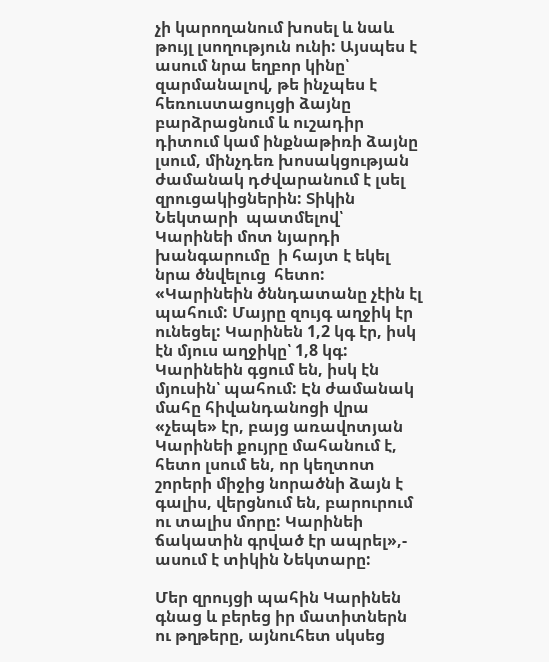չի կարողանում խոսել և նաև թույլ լսողություն ունի: Այսպես է ասում նրա եղբոր կինը՝ զարմանալով, թե ինչպես է հեռուստացույցի ձայնը բարձրացնում և ուշադիր դիտում կամ ինքնաթիռի ձայնը լսում, մինչդեռ խոսակցության ժամանակ դժվարանում է լսել զրուցակիցներին: Տիկին Նեկտարի  պատմելով՝  Կարինեի մոտ նյարդի խանգարումը  ի հայտ է եկել նրա ծնվելուց  հետո: «Կարինեին ծննդատանը չէին էլ պահում: Մայրը զույգ աղջիկ էր ունեցել: Կարինեն 1,2 կգ էր, իսկ էն մյուս աղջիկը՝ 1,8 կգ: Կարինեին գցում են, իսկ էն մյուսին՝ պահում: Էն ժամանակ մահը հիվանդանոցի վրա «չեպե» էր, բայց առավոտյան Կարինեի քույրը մահանում է, հետո լսում են, որ կեղտոտ շորերի միջից նորածնի ձայն է գալիս, վերցնում են, բարուրում ու տալիս մորը: Կարինեի ճակատին գրված էր ապրել»,- ասում է տիկին Նեկտարը:

Մեր զրույցի պահին Կարինեն գնաց և բերեց իր մատիտներն ու թղթերը, այնուհետ սկսեց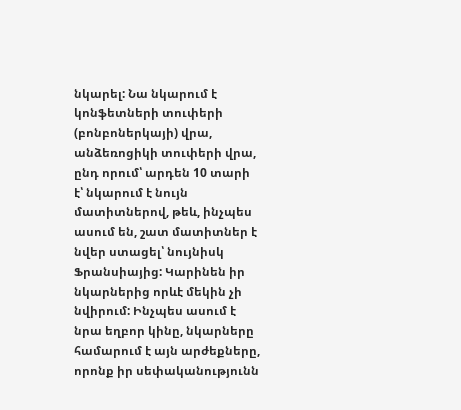նկարել: Նա նկարում է կոնֆետների տուփերի (բոնբոներկայի) վրա, անձեռոցիկի տուփերի վրա, ընդ որում՝ արդեն 10 տարի է՝ նկարում է նույն մատիտներով, թեև, ինչպես ասում են, շատ մատիտներ է նվեր ստացել՝ նույնիսկ Ֆրանսիայից: Կարինեն իր նկարներից որևէ մեկին չի նվիրում: Ինչպես ասում է նրա եղբոր կինը, նկարները համարում է այն արժեքները, որոնք իր սեփականությունն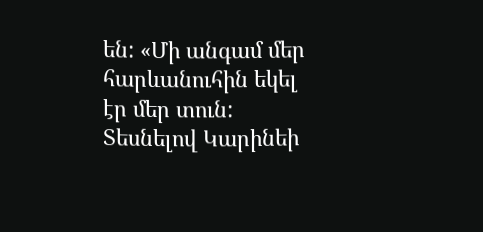են: «Մի անգամ մեր հարևանուհին եկել էր մեր տուն: Տեսնելով Կարինեի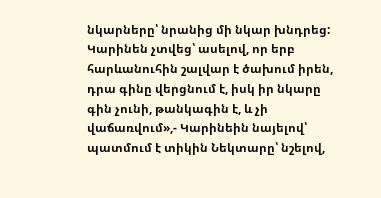նկարները՝ նրանից մի նկար խնդրեց: Կարինեն չտվեց՝ ասելով, որ երբ հարևանուհին շալվար է ծախում իրեն, դրա գինը վերցնում է, իսկ իր նկարը գին չունի, թանկագին է, և չի վաճառվում»,- Կարինեին նայելով՝ պատմում է տիկին Նեկտարը՝ նշելով,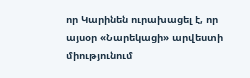որ Կարինեն ուրախացել է, որ այսօր «Նարեկացի» արվեստի միությունում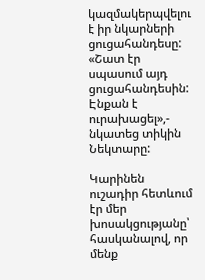կազմակերպվելու է իր նկարների ցուցահանդեսը: «Շատ էր սպասում այդ ցուցահանդեսին: Էնքան է ուրախացել»,- նկատեց տիկին Նեկտարը:

Կարինեն ուշադիր հետևում էր մեր խոսակցությանը՝ հասկանալով, որ մենք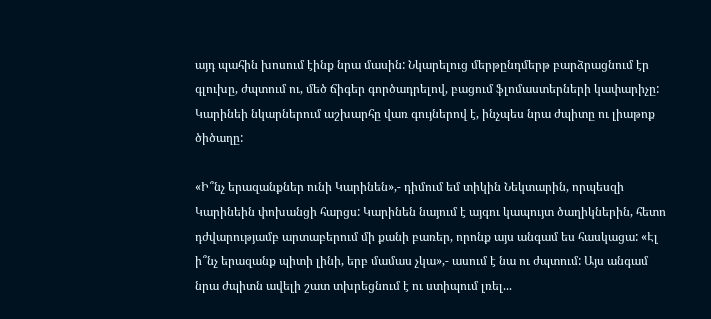այդ պահին խոսում էինք նրա մասին: Նկարելուց մերթընդմերթ բարձրացնում էր գլուխը, ժպտում ու, մեծ ճիգեր գործադրելով, բացում ֆլոմաստերների կափարիչը: Կարինեի նկարներում աշխարհը վառ գույներով է, ինչպես նրա ժպիտը ու լիաթոք ծիծաղը:

«Ի՞նչ երազանքներ ունի Կարինեն»,- դիմում եմ տիկին Նեկտարին, որպեսզի Կարինեին փոխանցի հարցս: Կարինեն նայում է այգու կապույտ ծաղիկներին, հետո դժվարությամբ արտաբերում մի քանի բառեր, որոնք այս անգամ ես հասկացա: «Էլ ի՞նչ երազանք պիտի լինի, երբ մամաս չկա»,- ասում է նա ու ժպտում: Այս անգամ նրա ժպիտն ավելի շատ տխրեցնում է ու ստիպում լռել...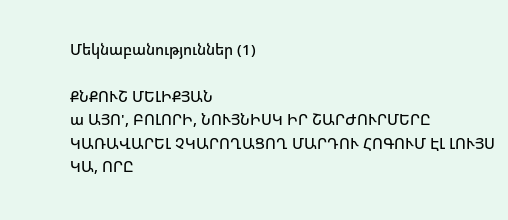Մեկնաբանություններ (1)

ՔՆՔՈՒՇ ՄԵԼԻՔՅԱՆ
ա ԱՅՈ', ԲՈԼՈՐԻ, ՆՈՒՅՆԻՍԿ ԻՐ ՇԱՐԺՈՒՐՄԵՐԸ ԿԱՌԱՎԱՐԵԼ ՉԿԱՐՈՂԱՑՈՂ ՄԱՐԴՈՒ ՀՈԳՈՒՄ ԷԼ ԼՈՒՅՍ ԿԱ, ՈՐԸ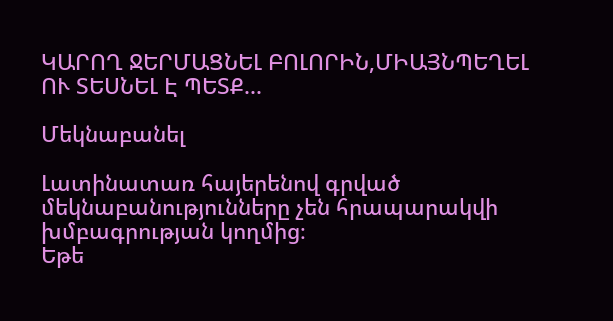ԿԱՐՈՂ ՋԵՐՄԱՑՆԵԼ ԲՈԼՈՐԻՆ,ՄԻԱՅՆՊԵՂԵԼ ՈՒ ՏԵՍՆԵԼ Է ՊԵՏՔ...

Մեկնաբանել

Լատինատառ հայերենով գրված մեկնաբանությունները չեն հրապարակվի խմբագրության կողմից։
Եթե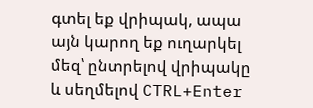գտել եք վրիպակ, ապա այն կարող եք ուղարկել մեզ՝ ընտրելով վրիպակը և սեղմելով CTRL+Enter